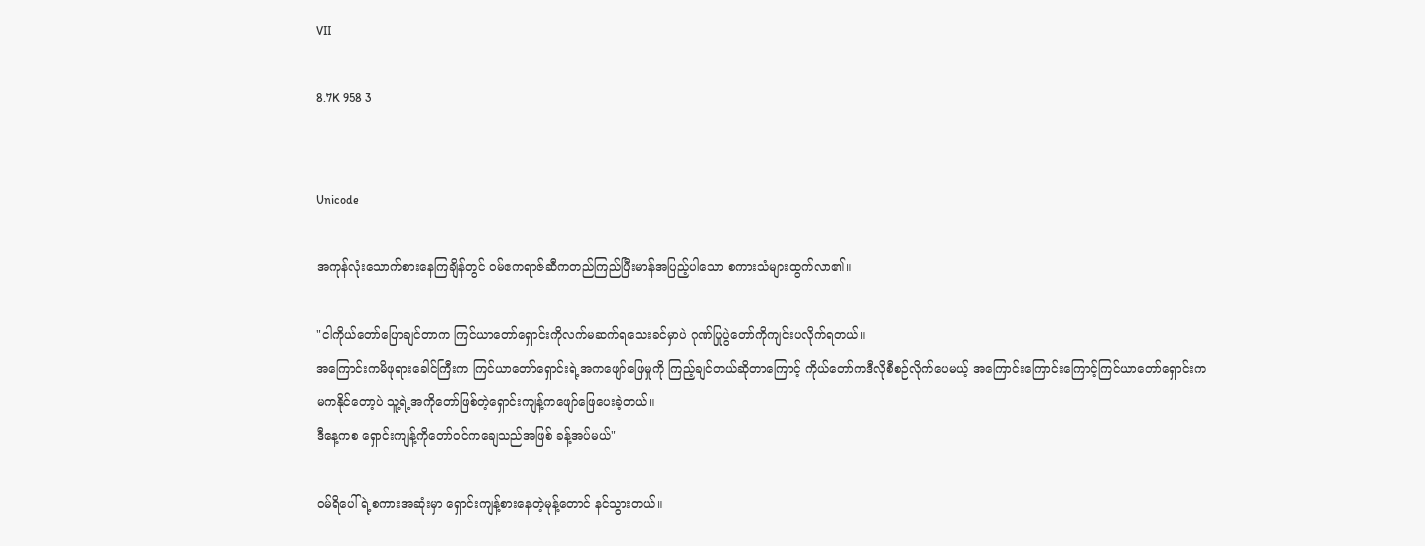VII

8.7K 958 3


Unicode

အကုန်လုံးသောက်စားနေကြချိန်တွင် ဝမ်ဧကရာဇ်ဆီကတည်ကြည်ပြီးမာန်အပြည့်ပါသော စကားသံများထွက်လာ၏။

"ငါကိုယ်တော်ပြောချင်တာက ကြင်ယာတော်ရှောင်းကိုလက်မဆက်ရသေးခင်မှာပဲ ဂုဏ်ပြုပွဲတော်ကိုကျင်းပလိုက်ရတယ်။
အကြောင်းကမိဖုရားခေါင်ကြီးက ကြင်ယာတော်ရှောင်းရဲ့အကဖျော်ဖြေမှုကို ကြည့်ချင်တယ်ဆိုတာကြောင့် ကိုယ်တော်ကဒီလိုစီစဉ်လိုက်ပေမယ့် အကြောင်းကြောင်းကြောင့်ကြင်ယာတော်ရှောင်းကမကနိုင်တော့ပဲ သူ့ရဲ့အကိုတော်ဖြစ်တဲ့ရှောင်းကျန့်ကဖျော်ဖြေပေးခဲ့တယ်။
ဒီနေ့ကစ ရှောင်းကျန့်ကိုတော်ဝင်ကချေသည်အဖြစ် ခန့်အပ်မယ်"

ဝမ်ရိပေါ်ရဲ့စကားအဆုံးမှာ ရှောင်းကျန့်စားနေတဲ့မုန့်တောင်‌ နင်သွားတယ်။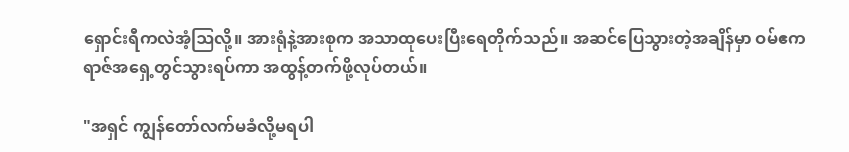ရှောင်းရီကလဲအံ့ဩလို့။ အားရုံနဲ့အားစုက အသာထုပေးပြီးရေတိုက်သည်။ အဆင်ပြေသွားတဲ့အချိန်မှာ ဝမ်ဧကရာဇ်အရှေ့တွင်သွားရပ်ကာ အထွန့်တက်ဖို့လုပ်တယ်။

"အရှင် ကျွန်တော်လက်မခံလို့မရပါ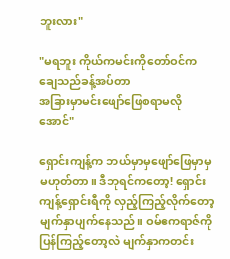ဘူးလား"

"မရဘူး ကိုယ်ကမင်းကိုတော်ဝင်ကချေသည်ခန့်အပ်တာ
အခြားမှာမင်းဖျော်ဖြေစရာမလိုအောင်"

ရှောင်းကျန့်က ဘယ်မှာမှဖျော်ဖြေမှာမှမဟုတ်တာ။ ဒီဘုရင်ကတော့! ရှောင်းကျန့်ရှောင်းရီကို လှည့်ကြည့်လိုက်တော့ မျက်နှာပျက်နေသည်။ ဝမ်ဧကရာဇ်ကိုပြန်ကြည့်တော့လဲ မျက်နှာကတင်း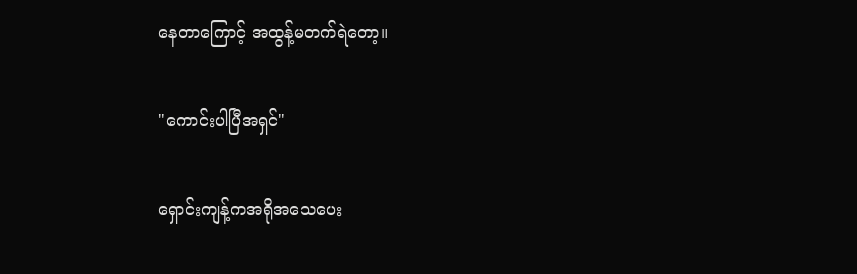နေတာကြောင့် အထွန့်မတက်ရဲတော့။

"ကောင်းပါပြီအရှင်"

ရှောင်းကျန့်ကအရိုအသေပေး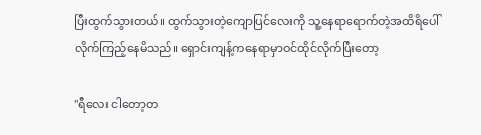ပြီးထွက်သွားတယ်။ ထွက်သွားတဲ့ကျောပြင်လေးကို သူ့နေရာရောက်တဲ့အထိရိပေါ်လိုက်ကြည့်နေမိသည်။ ရှောင်းကျန့်ကနေရာမှာဝင်ထိုင်လိုက်ပြီးတော့

"ရီလေး ငါတော့တ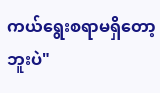ကယ်ရွေးစရာမရှိတော့ဘူးပဲ"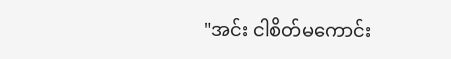"အင်း ငါစိတ်မကောင်း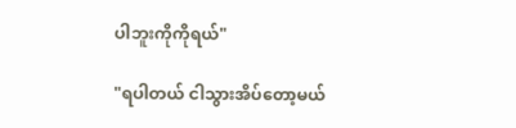ပါဘူးကိုကိုရယ်"

"ရပါတယ် ငါသွားအိပ်တော့မယ်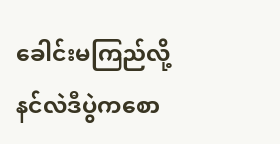ခေါင်းမကြည်လို့
နင်လဲဒီပွဲကစော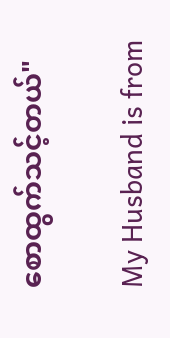စောထွက်သင့်တယ်"

My Husband is from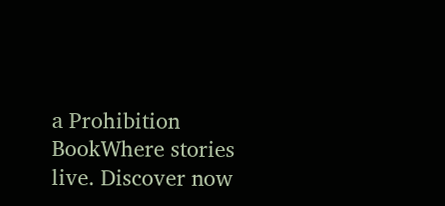a Prohibition BookWhere stories live. Discover now